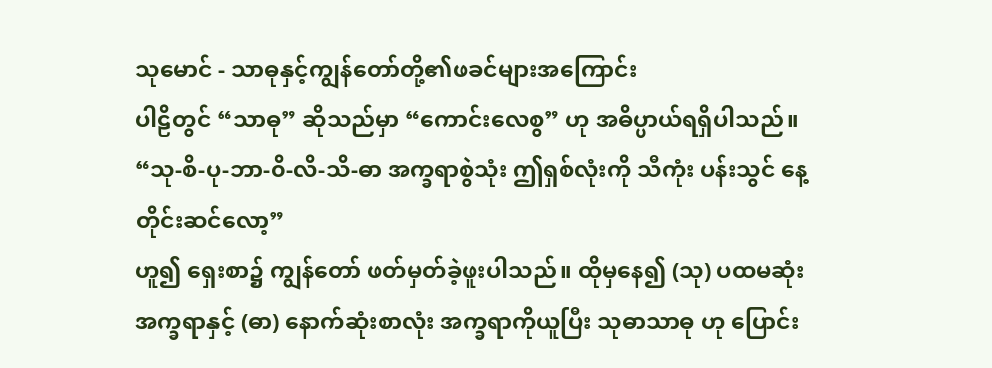သုမောင် - သာဓုနှင့်ကျွန်တော်တို့၏ဖခင်များအကြောင်း
ပါဠိတွင် “သာဓု” ဆိုသည်မှာ “ကောင်းလေစွ” ဟု အဓိပ္ပာယ်ရရှိပါသည်။
“သု-စိ-ပု-ဘာ-၀ိ-လိ-သိ-ဓာ အက္ခရာစွဲသုံး ဤရှစ်လုံးကို သီကုံး ပန်းသွင် နေ့တိုင်းဆင်လော့”
ဟူ၍ ရှေးစာ၌ ကျွန်တော် ဖတ်မှတ်ခဲ့ဖူးပါသည်။ ထိုမှနေ၍ (သု) ပထမဆုံး အက္ခရာနှင့် (ဓာ) နောက်ဆုံးစာလုံး အက္ခရာကိုယူပြီး သုဓာသာဓု ဟု ပြောင်း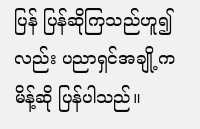ပြန် ပြန်ဆိုကြသည်ဟူ၍လည်း ပညာရှင်အချို့က မိန့်ဆို ပြန်ပါသည်။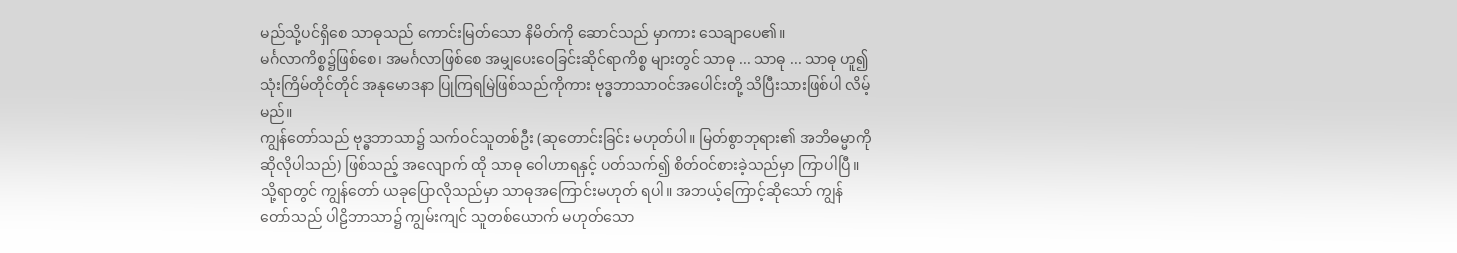မည်သို့ပင်ရှိစေ သာဓုသည် ကောင်းမြတ်သော နိမိတ်ကို ဆောင်သည် မှာကား သေချာပေ၏။
မင်္ဂလာကိစ္စ၌ဖြစ်စေ၊ အမင်္ဂလာဖြစ်စေ အမျှပေးဝေခြင်းဆိုင်ရာကိစ္စ များတွင် သာဓု ... သာဓု ... သာဓု ဟူ၍ သုံးကြိမ်တိုင်တိုင် အနုမောဒနာ ပြုကြရမြဲဖြစ်သည်ကိုကား ဗုဒ္ဓဘာသာဝင်အပေါင်းတို့ သိပြီးသားဖြစ်ပါ လိမ့်မည်။
ကျွန်တော်သည် ဗုဒ္ဓဘာသာ၌ သက်ဝင်သူတစ်ဦး (ဆုတောင်းခြင်း မဟုတ်ပါ။ မြတ်စွာဘုရား၏ အဘိဓမ္မာကို ဆိုလိုပါသည်) ဖြစ်သည့် အလျောက် ထို သာဓု ဝေါဟာရနှင့် ပတ်သက်၍ စိတ်ဝင်စားခဲ့သည်မှာ ကြာပါပြီ။
သို့ရာတွင် ကျွန်တော် ယခုပြောလိုသည်မှာ သာဓုအကြောင်းမဟုတ် ရပါ။ အဘယ့်ကြောင့်ဆိုသော် ကျွန်တော်သည် ပါဠိဘာသာ၌ ကျွမ်းကျင် သူတစ်ယောက် မဟုတ်သော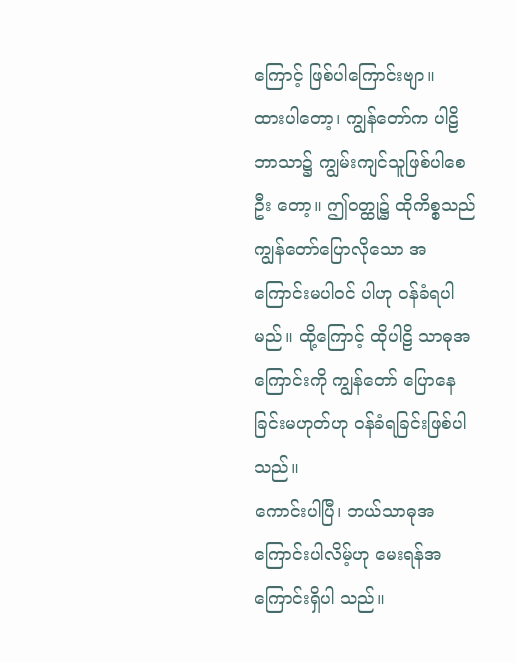ကြောင့် ဖြစ်ပါကြောင်းဗျာ။
ထားပါတော့၊ ကျွန်တော်က ပါဠိဘာသာ၌ ကျွမ်းကျင်သူဖြစ်ပါစေဦး တော့။ ဤဝတ္ထု၌ ထိုကိစ္စသည် ကျွန်တော်ပြောလိုသော အကြောင်းမပါဝင် ပါဟု ဝန်ခံရပါမည်။ ထို့ကြောင့် ထိုပါဠိ သာဓုအကြောင်းကို ကျွန်တော် ပြောနေခြင်းမဟုတ်ဟု ဝန်ခံရခြင်းဖြစ်ပါသည်။
ကောင်းပါပြီ၊ ဘယ်သာဓုအကြောင်းပါလိမ့်ဟု မေးရန်အကြောင်းရှိပါ သည်။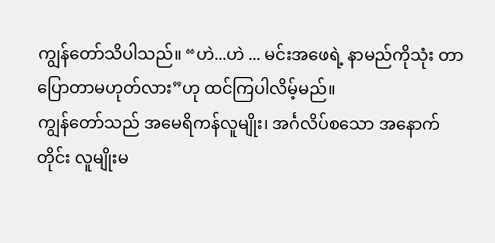ကျွန်တော်သိပါသည်။ “ဟဲ...ဟဲ ... မင်းအဖေရဲ့ နာမည်ကိုသုံး တာ ပြောတာမဟုတ်လား”ဟု ထင်ကြပါလိမ့်မည်။
ကျွန်တော်သည် အမေရိကန်လူမျိုး၊ အင်္ဂလိပ်စသော အနောက်တိုင်း လူမျိုးမ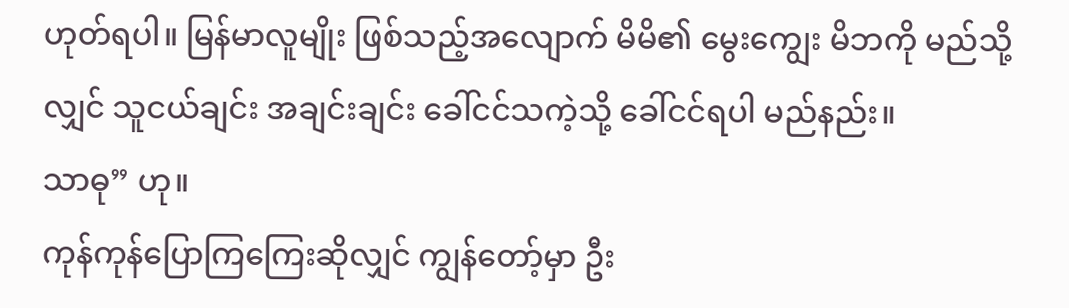ဟုတ်ရပါ။ မြန်မာလူမျိုး ဖြစ်သည့်အလျောက် မိမိ၏ မွေးကျွေး မိဘကို မည်သို့လျှင် သူငယ်ချင်း အချင်းချင်း ခေါ်ငင်သကဲ့သို့ ခေါ်ငင်ရပါ မည်နည်း။
သာဓု” ဟု။
ကုန်ကုန်ပြောကြကြေးဆိုလျှင် ကျွန်တော့်မှာ ဦး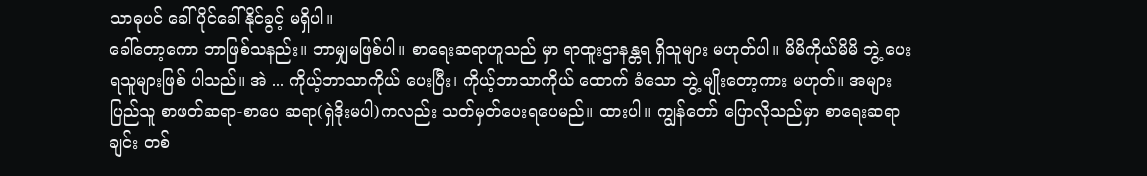သာဓုပင် ခေါ်ပိုင်ခေါ် နိုင်ခွင့် မရှိပါ။
ခေါ်တော့ကော ဘာဖြစ်သနည်း။ ဘာမျှမဖြစ်ပါ။ စာရေးဆရာဟူသည် မှာ ရာထူးဌာနန္တရ ရှိသူများ မဟုတ်ပါ။ မိမိကိုယ်မိမိ ဘွဲ့ ပေးရသူများဖြစ် ပါသည်။ အဲ ... ကိုယ့်ဘာသာကိုယ် ပေးပြီး၊ ကိုယ့်ဘာသာကိုယ် ထောက် ခံသော ဘွဲ့ မျိုးတော့ကား မဟုတ်။ အများပြည်သူ စာဖတ်ဆရာ-စာပေ ဆရာ(ရှဲဒိုးမပါ)ကလည်း သတ်မှတ်ပေးရပေမည်။ ထားပါ။ ကျွန်တော် ပြောလိုသည်မှာ စာရေးဆရာချင်း တစ်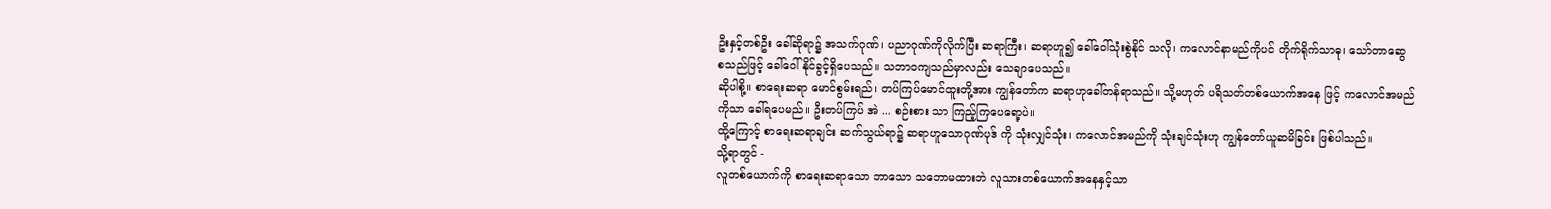ဦးနှင့်တစ်ဦး ခေါ်ဆိုရာ၌ အသက်ဂုဏ်၊ ပညာဂုဏ်ကိုလိုက်ပြီး ဆရာကြီး၊ ဆရာဟူ၍ ခေါ်ဝေါ်သုံးစွဲနိုင် သလို၊ ကလောင်နာမည်ကိုပင် တိုက်ရိုက်သာဓု၊ သော်တာဆွေ စသည်ဖြင့် ခေါ်ဝေါ်နိုင်ခွင့်ရှိပေသည်။ သဘာဝကျသည်မှာလည်း သေချာပေသည်။
ဆိုပါစို့။ စာရေးဆရာ မောင်စွမ်းရည်၊ တပ်ကြပ်မောင်ထူးတို့အား ကျွန်တော်က ဆရာဟုခေါ်တန်ရာသည်။ သို့မဟုတ် ပရိသတ်တစ်ယောက်အနေ ဖြင့် ကလောင်အမည်ကိုသာ ခေါ်ရပေမည်။ ဦးတပ်ကြပ် အဲ ... စဉ်းစား သာ ကြည့်ကြပေရော့ပဲ။
ထို့ကြောင့် စာရေးဆရာချင်း ဆက်သွယ်ရာ၌ ဆရာဟူသောဂုဏ်ပုဒ် ကို သုံးလျှင်သုံး၊ ကလောင်အမည်ကို သုံးချင်သုံးဟု ကျွန်တော်ယူဆမိခြင်း ဖြစ်ပါသည်။
သို့ရာတွင် -
လူတစ်ယောက်ကို စာရေးဆရာသော ဘာသော သဘောမထားဘဲ လူသားတစ်ယောက်အနေနှင့်သာ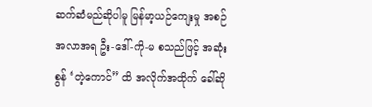ဆက်ဆံမည်ဆိုပါမူ မြန်မာ့ယဉ်ကျေးမှု အစဉ်အလာအရ ဦး-ဒေါ်-ကို-မ စသည်ဖြင့် အဆုံးစွန် ‘တဲ့ကောင်” ထိ အလိုက်အထိုက် ခေါ်ဆို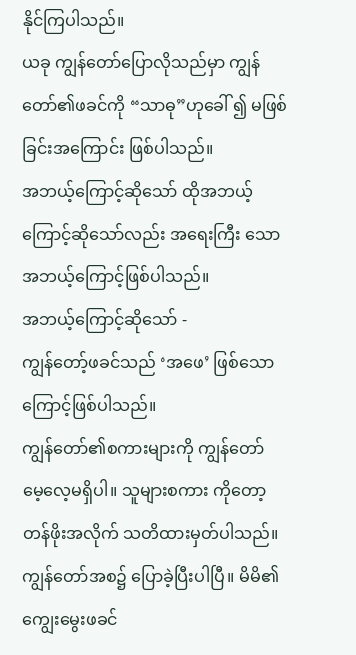နိုင်ကြပါသည်။
ယခု ကျွန်တော်ပြောလိုသည်မှာ ကျွန်တော်၏ဖခင်ကို “သာဓု”ဟုခေါ် ၍ မဖြစ်ခြင်းအကြောင်း ဖြစ်ပါသည်။
အဘယ့်ကြောင့်ဆိုသော် ထိုအဘယ့်ကြောင့်ဆိုသော်လည်း အရေးကြီး သော အဘယ့်ကြောင့်ဖြစ်ပါသည်။
အဘယ့်ကြောင့်ဆိုသော် -
ကျွန်တော့်ဖခင်သည် ‘အဖေ’ ဖြစ်သောကြောင့်ဖြစ်ပါသည်။
ကျွန်တော်၏စကားများကို ကျွန်တော် မေ့လေ့မရှိပါ။ သူများစကား ကိုတော့ တန်ဖိုးအလိုက် သတိထားမှတ်ပါသည်။
ကျွန်တော်အစ၌ ပြောခဲ့ပြီးပါပြီ။ မိမိ၏ ကျွေးမွေးဖခင်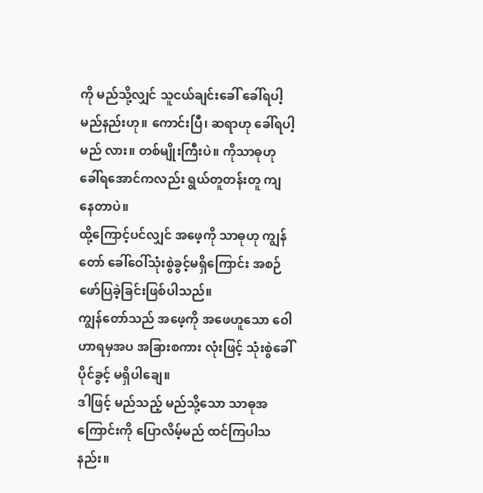ကို မည်သို့လျှင် သူငယ်ချင်းခေါ် ခေါ်ရပါ့မည်နည်းဟု။ ကောင်းပြီ၊ ဆရာဟု ခေါ်ရပါ့မည် လား။ တစ်မျိုးကြီးပဲ။ ကိုသာဓုဟု ခေါ်ရအောင်ကလည်း ရွယ်တူတန်းတူ ကျနေတာပဲ။
ထို့ကြောင့်ပင်လျှင် အဖေ့ကို သာဓုဟု ကျွန်တော် ခေါ်ဝေါ်သုံးစွဲခွင့်မရှိကြောင်း အစဉ်ဖော်ပြခဲ့ခြင်းဖြစ်ပါသည်။
ကျွန်တော်သည် အဖေ့ကို အဖေဟူသော ဝေါဟာရမှအပ အခြားစကား လုံးဖြင့် သုံးစွဲခေါ်ပိုင်ခွင့် မရှိပါချေ။
ဒါဖြင့် မည်သည့် မည်သို့သော သာဓုအကြောင်းကို ပြောလိမ့်မည် ထင်ကြပါသနည်း။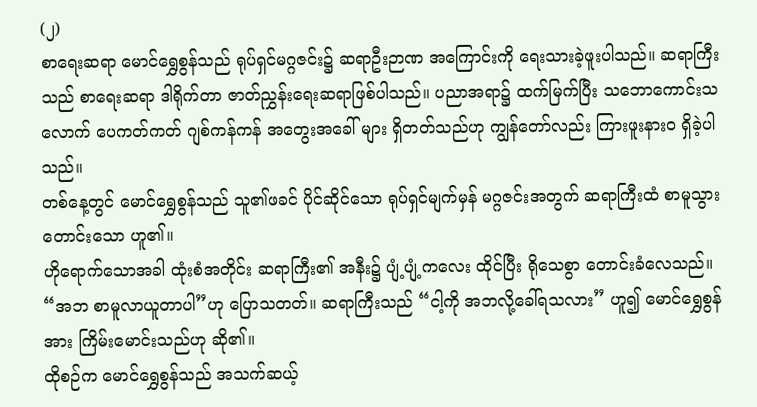(၂)
စာရေးဆရာ မောင်ရွှေစွန်သည် ရုပ်ရှင်မဂ္ဂဇင်း၌ ဆရာဦးဉာဏ အကြောင်းကို ရေးသားခဲ့ဖူးပါသည်။ ဆရာကြီးသည် စာရေးဆရာ ဒါရိုက်တာ ဇာတ်ညွှန်းရေးဆရာဖြစ်ပါသည်။ ပညာအရာ၌ ထက်မြက်ပြီး သဘောကောင်းသလောက် ပေကတ်ကတ် ဂျစ်ကန်ကန် အတွေးအခေါ် များ ရှိတတ်သည်ဟု ကျွန်တော်လည်း ကြားဖူးနားဝ ရှိခဲ့ပါသည်။
တစ်နေ့တွင် မောင်ရွှေစွန်သည် သူ၏ဖခင် ပိုင်ဆိုင်သော ရုပ်ရှင်မျက်မှန် မဂ္ဂဇင်းအတွက် ဆရာကြီးထံ စာမူသွားတောင်းသော ဟူ၏။
ဟိုရောက်သောအခါ ထုံးစံအတိုင်း ဆရာကြီး၏ အနီး၌ ပျံ့ပျံ့ကလေး ထိုင်ပြီး ရိုသေစွာ တောင်းခံလေသည်။ “အဘ စာမူလာယူတာပါ”ဟု ပြောသတတ်။ ဆရာကြီးသည် “ငါ့ကို အဘလို့ခေါ်ရသလား” ဟူ၍ မောင်ရွှေစွန် အား ကြိမ်းမောင်းသည်ဟု ဆို၏။
ထိုစဉ်က မောင်ရွှေစွန်သည် အသက်ဆယ့်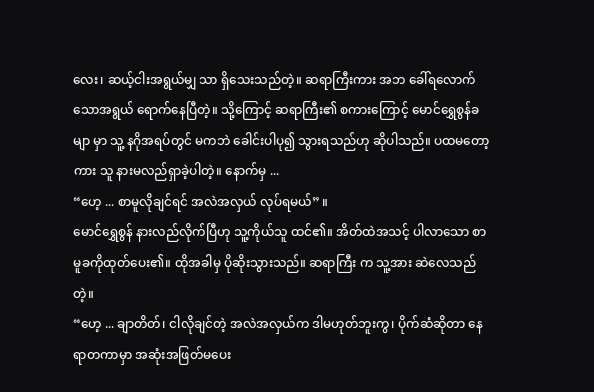လေး၊ ဆယ့်ငါးအရွယ်မျှ သာ ရှိသေးသည်တဲ့။ ဆရာကြီးကား အဘ ခေါ်ရလောက်သောအရွယ် ရောက်နေပြီတဲ့။ သို့ကြောင့် ဆရာကြီး၏ စကားကြောင့် မောင်ရွှေစွန်ခမျာ မှာ သူ့ နဂိုအရပ်တွင် မကဘဲ ခေါင်းပါပု၍ သွားရသည်ဟု ဆိုပါသည်။ ပထမတော့ကား သူ နားမလည်ရှာခဲ့ပါတဲ့။ နောက်မှ ...
“ဟေ့ ... စာမူလိုချင်ရင် အလဲအလှယ် လုပ်ရမယ်” ။
မောင်ရွှေစွန် နားလည်လိုက်ပြီဟု သူ့ကိုယ်သူ ထင်၏။ အိတ်ထဲအသင့် ပါလာသော စာမူခကိုထုတ်ပေး၏။ ထိုအခါမှ ပိုဆိုးသွားသည်။ ဆရာကြီး က သူ့အား ဆဲလေသည်တဲ့။
“ဟေ့ ... ချာတိတ်၊ ငါလိုချင်တဲ့ အလဲအလှယ်က ဒါမဟုတ်ဘူးကွ၊ ပိုက်ဆံဆိုတာ နေရာတကာမှာ အဆုံးအဖြတ်မပေး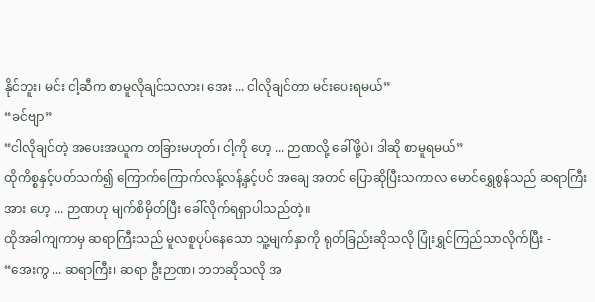နိုင်ဘူး၊ မင်း ငါ့ဆီက စာမူလိုချင်သလား၊ အေး ... ငါလိုချင်တာ မင်းပေးရမယ်”
“ခင်ဗျာ”
“ငါလိုချင်တဲ့ အပေးအယူက တခြားမဟုတ်၊ ငါ့ကို ဟေ့ ... ဉာဏလို့ ခေါ်ဖို့ပဲ၊ ဒါဆို စာမူရမယ်”
ထိုကိစ္စနှင့်ပတ်သက်၍ ကြောက်ကြောက်လန့်လန့်နှင့်ပင် အချေ အတင် ပြောဆိုပြီးသကာလ မောင်ရွှေစွန်သည် ဆရာကြီးအား ဟေ့ ... ဉာဏဟု မျက်စိမှိတ်ပြီး ခေါ်လိုက်ရရှာပါသည်တဲ့။
ထိုအခါကျကာမှ ဆရာကြီးသည် မူလစူပုပ်နေသော သူ့မျက်နှာကို ရုတ်ခြည်းဆိုသလို ပြုံးရွှင်ကြည်သာလိုက်ပြီး -
“အေးကွ ... ဆရာကြီး၊ ဆရာ ဦးဉာဏ၊ ဘဘဆိုသလို အ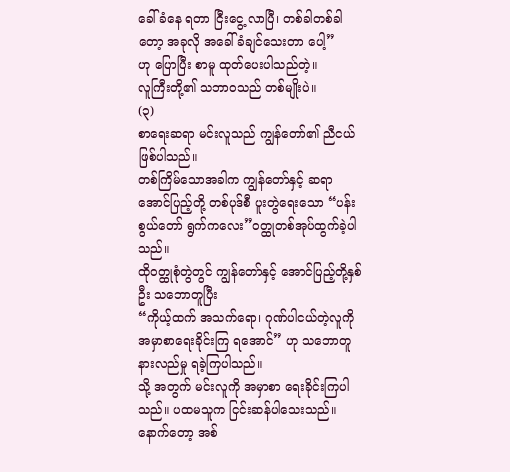ခေါ်ခံနေ ရတာ ငြီးငွေ့ လာပြီ၊ တစ်ခါတစ်ခါတော့ အခုလို အခေါ်ခံချင်သေးတာ ပေါ့”
ဟု ပြောပြီး စာမူ ထုတ်ပေးပါသည်တဲ့။
လူကြီးတို့၏ သဘာဝသည် တစ်မျိုးပဲ။
(၃)
စာရေးဆရာ မင်းလူသည် ကျွန်တော်၏ ညီငယ်ဖြစ်ပါသည်။
တစ်ကြိမ်သောအခါက ကျွန်တော်နှင့် ဆရာအောင်ပြည့်တို့ တစ်ပုဒ်စီ ပူးတွဲရေးသော “ပန်းစွယ်တော် ရွက်ကလေး”ဝတ္ထုတစ်အုပ်ထွက်ခဲ့ပါ သည်။
ထိုဝတ္ထုစုံတွဲတွင် ကျွန်တော်နှင့် အောင်ပြည့်တို့နှစ်ဦး သဘောတူပြီး
“ကိုယ့်ထက် အသက်ရော၊ ဂုဏ်ပါငယ်တဲ့လူကို အမှာစာရေးခိုင်းကြ ရအောင်” ဟု သဘောတူ နားလည်မှု ရခဲ့ကြပါသည်။
သို့ အတွက် မင်းလူကို အမှာစာ ရေးခိုင်းကြပါသည်။ ပထမသူက ငြင်းဆန်ပါသေးသည်။ နောက်တော့ အစ်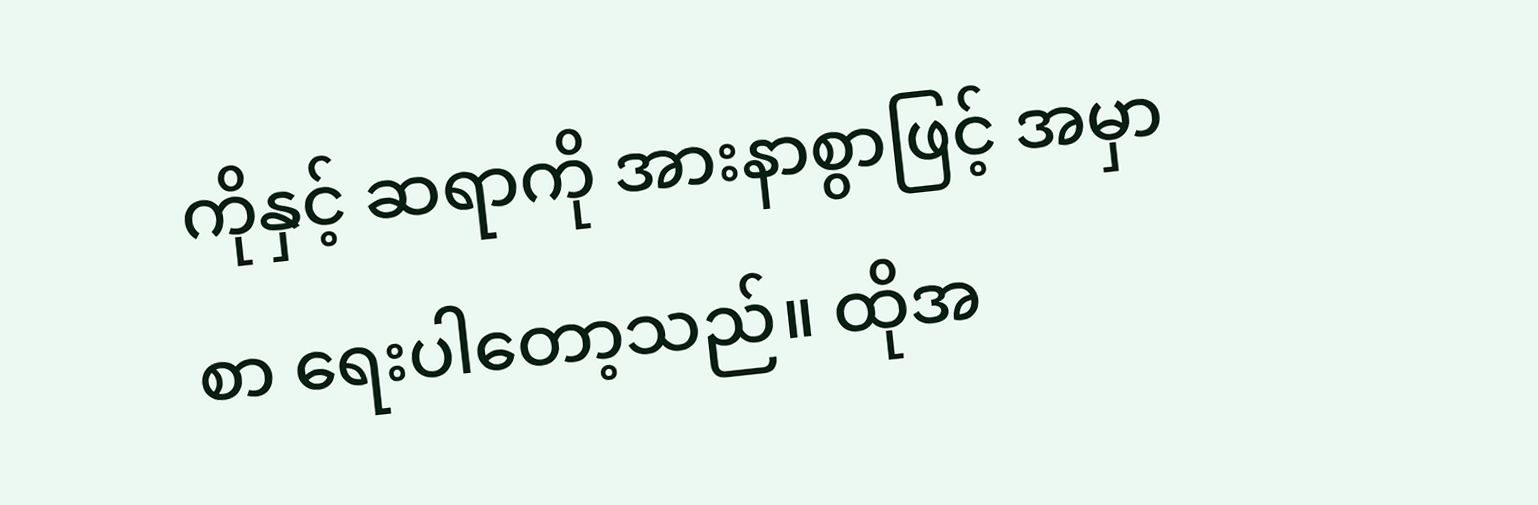ကိုနှင့် ဆရာကို အားနာစွာဖြင့် အမှာစာ ရေးပါတော့သည်။ ထိုအ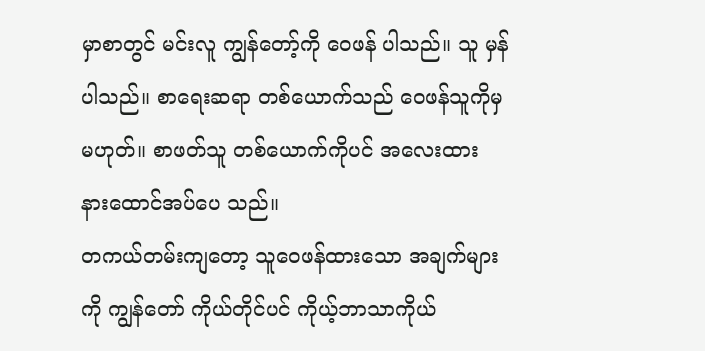မှာစာတွင် မင်းလူ ကျွန်တော့်ကို ဝေဖန် ပါသည်။ သူ မှန်ပါသည်။ စာရေးဆရာ တစ်ယောက်သည် ဝေဖန်သူကိုမှမဟုတ်။ စာဖတ်သူ တစ်ယောက်ကိုပင် အလေးထား နားထောင်အပ်ပေ သည်။
တကယ်တမ်းကျတော့ သူဝေဖန်ထားသော အချက်များကို ကျွန်တော် ကိုယ်တိုင်ပင် ကိုယ့်ဘာသာကိုယ်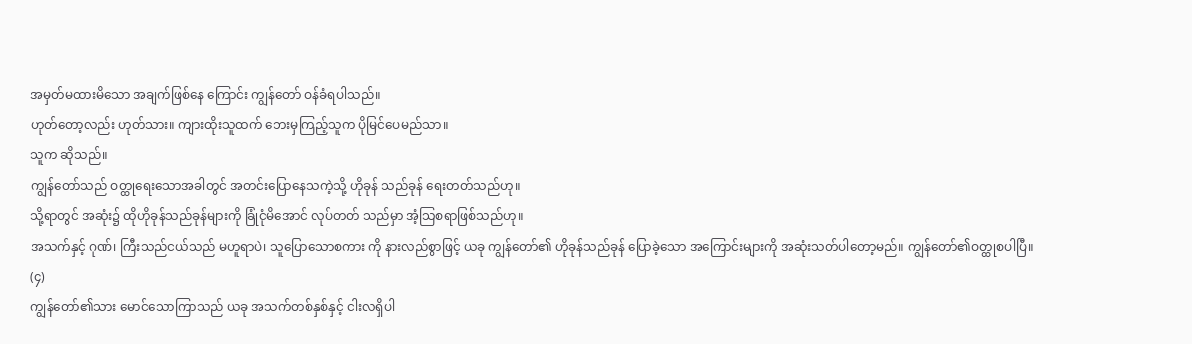အမှတ်မထားမိသော အချက်ဖြစ်နေ ကြောင်း ကျွန်တော် ဝန်ခံရပါသည်။
ဟုတ်တော့လည်း ဟုတ်သား။ ကျားထိုးသူထက် ဘေးမှကြည့်သူက ပိုမြင်ပေမည်သာ။
သူက ဆိုသည်။
ကျွန်တော်သည် ဝတ္ထုရေးသောအခါတွင် အတင်းပြောနေသကဲ့သို့ ဟိုခုန် သည်ခုန် ရေးတတ်သည်ဟု။
သို့ရာတွင် အဆုံး၌ ထိုဟိုခုန်သည်ခုန်များကို ခြုံငုံမိအောင် လုပ်တတ် သည်မှာ အံ့သြစရာဖြစ်သည်ဟု။
အသက်နှင့် ဂုဏ်၊ ကြီးသည်ငယ်သည် မဟူရာပဲ၊ သူပြောသောစကား ကို နားလည်စွာဖြင့် ယခု ကျွန်တော်၏ ဟိုခုန်သည်ခုန် ပြောခဲ့သော အကြောင်းများကို အဆုံးသတ်ပါတော့မည်။ ကျွန်တော်၏ဝတ္ထုစပါပြီ။
(၄)
ကျွန်တော်၏သား မောင်သောကြာသည် ယခု အသက်တစ်နှစ်နှင့် ငါးလရှိပါ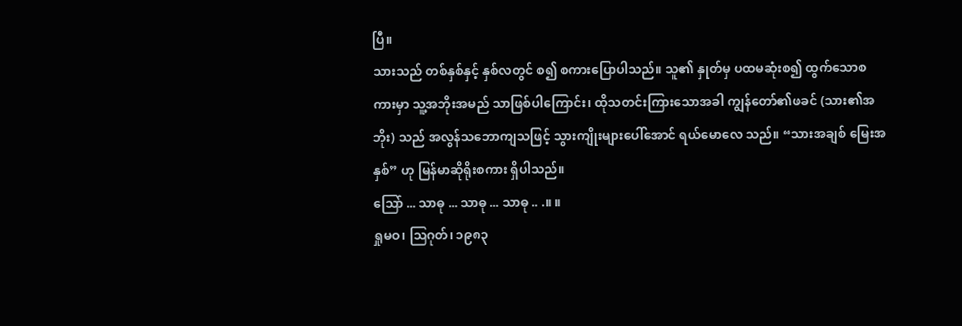ပြီ။
သားသည် တစ်နှစ်နှင့် နှစ်လတွင် စ၍ စကားပြောပါသည်။ သူ၏ နှုတ်မှ ပထမဆုံးစ၍ ထွက်သောစကားမှာ သူ့အဘိုးအမည် သာဖြစ်ပါကြောင်း၊ ထိုသတင်းကြားသောအခါ ကျွန်တော်၏ဖခင် (သား၏အဘိုး) သည် အလွန်သဘောကျသဖြင့် သွားကျိုးများပေါ်အောင် ရယ်မောလေ သည်။ “သားအချစ် မြေးအနှစ်” ဟု မြန်မာဆိုရိုးစကား ရှိပါသည်။
ဩော် ... သာဓု ... သာဓု ... သာဓု .. .။ ။
ရှုမဝ၊ ဩဂုတ်၊ ၁၉၈၃